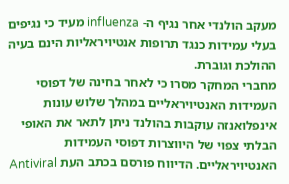מעקב הולנדי אחר נגיף ה- influenza מעיד כי נגיפים בעלי עמידות כנגד תרופות אנטיויראליות הינם בעיה ההולכת וגוברת.
מחברי המחקר מסרו כי לאחר בחינה של דפוסי העמידות האנטיויראליים במהלך שלוש עונות אינפלואנזה עוקבות בהולנד ניתן לתאר את האופי הבלתי צפוי של היווצרות דפוסי העמידות האנטיויראליים. הדיווח פורסם בכתב העת Antiviral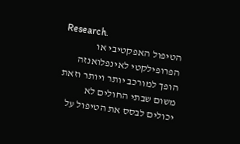Research.
הטיפול האפקטיבי או הפרופילקטי לאינפלואנזה הופך למורכב יותר ויותר וזאת משום שבתי החולים לא יכולים לבסס את הטיפול על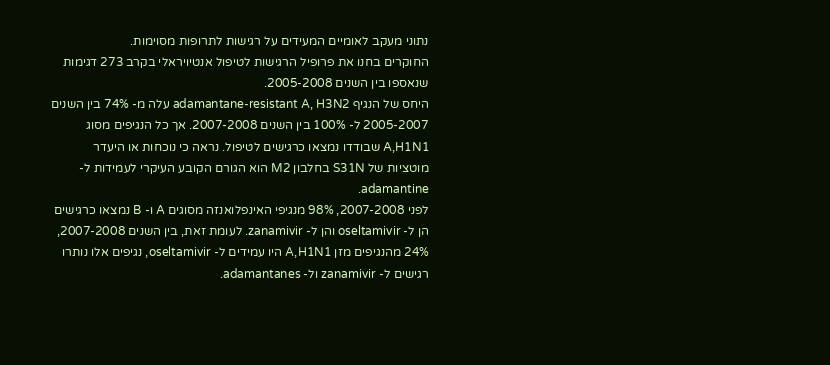נתוני מעקב לאומיים המעידים על רגישות לתרופות מסוימות.
החוקרים בחנו את פרופיל הרגישות לטיפול אנטיויראלי בקרב 273 דגימות שנאספו בין השנים 2005-2008.
היחס של הנגיף adamantane-resistant A, H3N2 עלה מ- 74% בין השנים 2005-2007 ל- 100% בין השנים 2007-2008. אך כל הנגיפים מסוג A,H1N1 שבודדו נמצאו כרגישים לטיפול. נראה כי נוכחות או היעדר מוטציות של S31N בחלבון M2 הוא הגורם הקובע העיקרי לעמידות ל- adamantine.
לפני 2007-2008, 98% מנגיפי האינפלואנזה מסוגים A ו- B נמצאו כרגישים הן ל- oseltamivir והן ל- zanamivir. לעומת זאת, בין השנים 2007-2008, 24% מהנגיפים מזן A,H1N1 היו עמידים ל- oseltamivir, נגיפים אלו נותרו רגישים ל- zanamivir ול- adamantanes.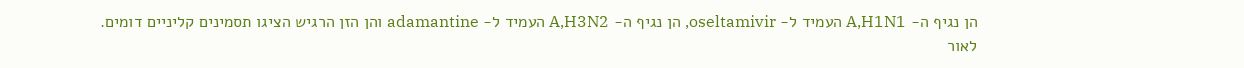הן נגיף ה- A,H1N1 העמיד ל- oseltamivir, הן נגיף ה- A,H3N2 העמיד ל- adamantine והן הזן הרגיש הציגו תסמינים קליניים דומים.
לאור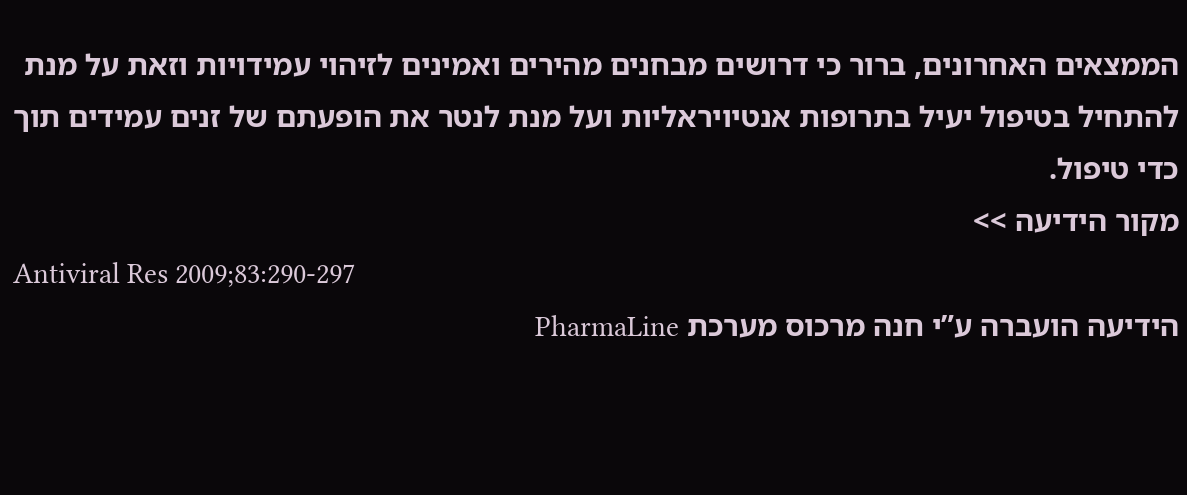הממצאים האחרונים, ברור כי דרושים מבחנים מהירים ואמינים לזיהוי עמידויות וזאת על מנת להתחיל בטיפול יעיל בתרופות אנטיויראליות ועל מנת לנטר את הופעתם של זנים עמידים תוך כדי טיפול.
מקור הידיעה >>
Antiviral Res 2009;83:290-297
הידיעה הועברה ע”י חנה מרכוס מערכת PharmaLine